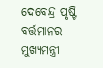ଦେବେନ୍ଦ୍ର ପୃଷ୍ଟି
ବର୍ତ୍ତମାନର ମୁଖ୍ୟମନ୍ତ୍ରୀ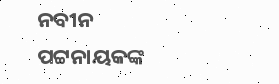ନବୀନ ପଟ୍ଟନାୟକଙ୍କ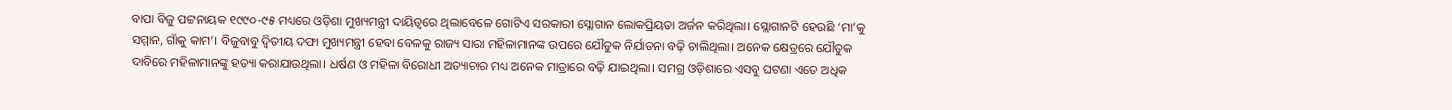ବାପା ବିଜୁ ପଟ୍ଟନାୟକ ୧୯୯୦-୯୫ ମଧ୍ୟରେ ଓଡ଼ିଶା ମୁଖ୍ୟମନ୍ତ୍ରୀ ଦାୟିତ୍ୱରେ ଥିଲାବେଳେ ଗୋଟିଏ ସରକାରୀ ସ୍ଲୋଗାନ ଲୋକପ୍ରିୟତା ଅର୍ଜନ କରିଥିଲା। ସ୍ଲୋଗାନଟି ହେଉଛି ‘ମା’କୁ ସମ୍ମାନ, ଗାଁକୁ କାମ’। ବିଜୁବାବୁ ଦ୍ୱିତୀୟ ଦଫା ମୁଖ୍ୟମନ୍ତ୍ରୀ ହେବା ବେଳକୁ ରାଜ୍ୟ ସାରା ମହିଳାମାନଙ୍କ ଉପରେ ଯୌତୁକ ନିର୍ଯାତନା ବଢ଼ି ଚାଲିଥିଲା। ଅନେକ କ୍ଷେତ୍ରରେ ଯୌତୁକ ଦାବିରେ ମହିଳାମାନଙ୍କୁ ହତ୍ୟା କରାଯାଉଥିଲା। ଧର୍ଷଣ ଓ ମହିଳା ବିରୋଧୀ ଅତ୍ୟାଚାର ମଧ୍ୟ ଅନେକ ମାତ୍ରାରେ ବଢ଼ି ଯାଇଥିଲା। ସମଗ୍ର ଓଡ଼ିଶାରେ ଏସବୁ ଘଟଣା ଏତେ ଅଧିକ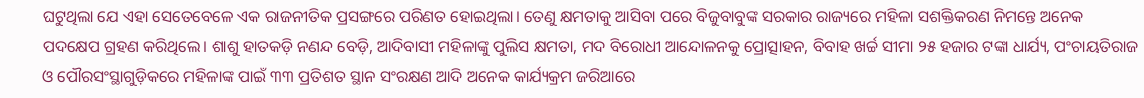ଘଟୁଥିଲା ଯେ ଏହା ସେତେବେଳେ ଏକ ରାଜନୀତିକ ପ୍ରସଙ୍ଗରେ ପରିଣତ ହୋଇଥିଲା। ତେଣୁ କ୍ଷମତାକୁ ଆସିବା ପରେ ବିଜୁବାବୁଙ୍କ ସରକାର ରାଜ୍ୟରେ ମହିଳା ସଶକ୍ତିକରଣ ନିମନ୍ତେ ଅନେକ ପଦକ୍ଷେପ ଗ୍ରହଣ କରିଥିଲେ। ଶାଶୁ ହାତକଡ଼ି ନଣନ୍ଦ ବେଡ଼ି, ଆଦିବାସୀ ମହିଳାଙ୍କୁ ପୁଲିସ କ୍ଷମତା, ମଦ ବିରୋଧୀ ଆନ୍ଦୋଳନକୁ ପ୍ରୋତ୍ସାହନ, ବିବାହ ଖର୍ଚ୍ଚ ସୀମା ୨୫ ହଜାର ଟଙ୍କା ଧାର୍ଯ୍ୟ, ପଂଚାୟତିରାଜ ଓ ପୌରସଂସ୍ଥାଗୁଡ଼ିକରେ ମହିଳାଙ୍କ ପାଇଁ ୩୩ ପ୍ରତିଶତ ସ୍ଥାନ ସଂରକ୍ଷଣ ଆଦି ଅନେକ କାର୍ଯ୍ୟକ୍ରମ ଜରିଆରେ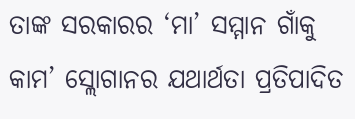ତାଙ୍କ ସରକାରର ‘ମା’ ସମ୍ମାନ ଗାଁକୁ କାମ’ ସ୍ଲୋଗାନର ଯଥାର୍ଥତା ପ୍ରତିପାଦିତ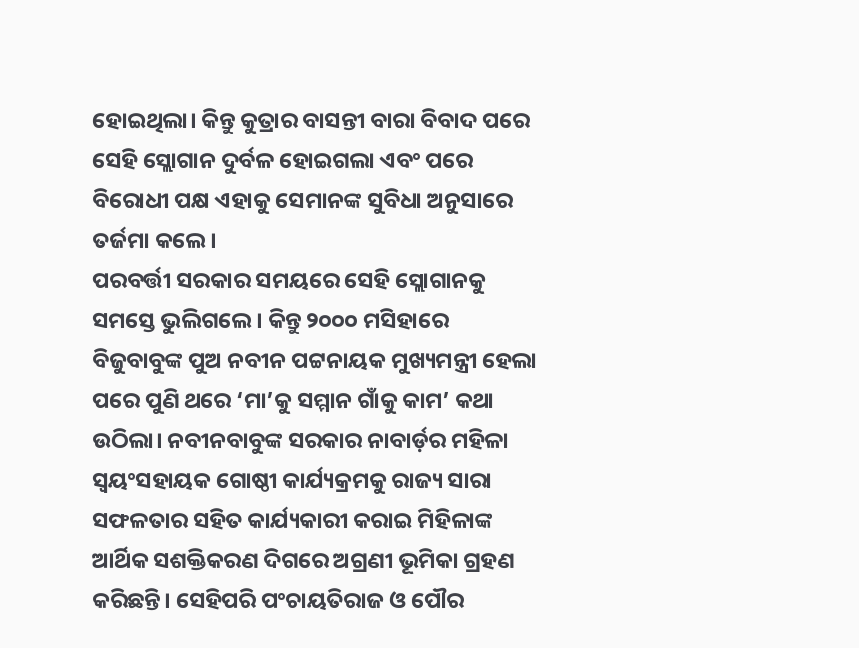ହୋଇଥିଲା। କିନ୍ତୁ କୁତ୍ରାର ବାସନ୍ତୀ ବାରା ବିବାଦ ପରେ ସେହି ସ୍ଲୋଗାନ ଦୁର୍ବଳ ହୋଇଗଲା ଏବଂ ପରେ ବିରୋଧୀ ପକ୍ଷ ଏହାକୁ ସେମାନଙ୍କ ସୁବିଧା ଅନୁସାରେ ତର୍ଜମା କଲେ।
ପରବର୍ତ୍ତୀ ସରକାର ସମୟରେ ସେହି ସ୍ଲୋଗାନକୁ ସମସ୍ତେ ଭୁଲିଗଲେ। କିନ୍ତୁ ୨୦୦୦ ମସିହାରେ ବିଜୁବାବୁଙ୍କ ପୁଅ ନବୀନ ପଟ୍ଟନାୟକ ମୁଖ୍ୟମନ୍ତ୍ରୀ ହେଲା ପରେ ପୁଣି ଥରେ ‘ମା’କୁ ସମ୍ମାନ ଗାଁକୁ କାମ’ କଥା ଉଠିଲା। ନବୀନବାବୁଙ୍କ ସରକାର ନାବାର୍ଡ଼ର ମହିଳା ସ୍ୱୟଂସହାୟକ ଗୋଷ୍ଠୀ କାର୍ଯ୍ୟକ୍ରମକୁ ରାଜ୍ୟ ସାରା ସଫଳତାର ସହିତ କାର୍ଯ୍ୟକାରୀ କରାଇ ମିହିଳାଙ୍କ ଆର୍ଥିକ ସଶକ୍ତିକରଣ ଦିଗରେ ଅଗ୍ରଣୀ ଭୂମିକା ଗ୍ରହଣ କରିଛନ୍ତି। ସେହିପରି ପଂଚାୟତିରାଜ ଓ ପୌର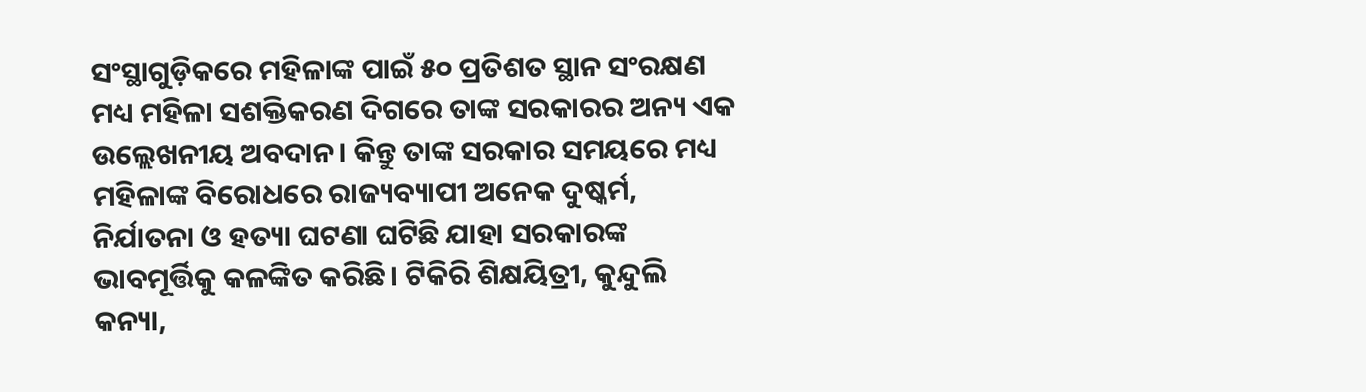ସଂସ୍ଥାଗୁଡ଼ିକରେ ମହିଳାଙ୍କ ପାଇଁ ୫୦ ପ୍ରତିଶତ ସ୍ଥାନ ସଂରକ୍ଷଣ ମଧ୍ୟ ମହିଳା ସଶକ୍ତିକରଣ ଦିଗରେ ତାଙ୍କ ସରକାରର ଅନ୍ୟ ଏକ ଉଲ୍ଲେଖନୀୟ ଅବଦାନ। କିନ୍ତୁ ତାଙ୍କ ସରକାର ସମୟରେ ମଧ୍ୟ ମହିଳାଙ୍କ ବିରୋଧରେ ରାଜ୍ୟବ୍ୟାପୀ ଅନେକ ଦୁଷ୍କର୍ମ, ନିର୍ଯାତନା ଓ ହତ୍ୟା ଘଟଣା ଘଟିଛି ଯାହା ସରକାରଙ୍କ ଭାବମୂର୍ତ୍ତିକୁ କଳଙ୍କିତ କରିଛି। ଟିକିରି ଶିକ୍ଷୟିତ୍ରୀ, କୁନ୍ଦୁଲି କନ୍ୟା,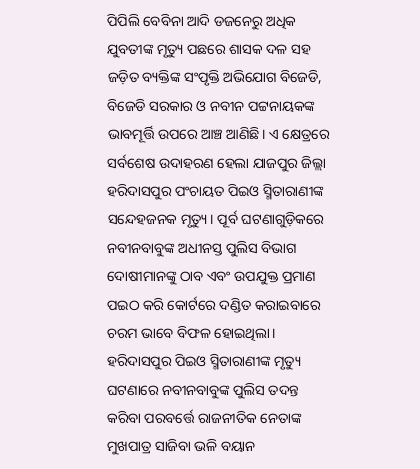ପିପିଲି ବେବିନା ଆଦି ଡଜନେରୁ ଅଧିକ ଯୁବତୀଙ୍କ ମୃତ୍ୟୁ ପଛରେ ଶାସକ ଦଳ ସହ ଜଡ଼ିତ ବ୍ୟକ୍ତିଙ୍କ ସଂପୃକ୍ତି ଅଭିଯୋଗ ବିଜେଡି, ବିଜେଡି ସରକାର ଓ ନବୀନ ପଟ୍ଟନାୟକଙ୍କ ଭାବମୂର୍ତ୍ତି ଉପରେ ଆଞ୍ଚ ଆଣିଛି। ଏ କ୍ଷେତ୍ରରେ ସର୍ବଶେଷ ଉଦାହରଣ ହେଲା ଯାଜପୁର ଜିଲ୍ଲା ହରିଦାସପୁର ପଂଚାୟତ ପିଇଓ ସ୍ମିତାରାଣୀଙ୍କ ସନ୍ଦେହଜନକ ମୃତ୍ୟୁ। ପୂର୍ବ ଘଟଣାଗୁଡ଼ିକରେ ନବୀନବାବୁଙ୍କ ଅଧୀନସ୍ତ ପୁଲିସ ବିଭାଗ ଦୋଷୀମାନଙ୍କୁ ଠାବ ଏବଂ ଉପଯୁକ୍ତ ପ୍ରମାଣ ପଇଠ କରି କୋର୍ଟରେ ଦଣ୍ଡିତ କରାଇବାରେ ଚରମ ଭାବେ ବିଫଳ ହୋଇଥିଲା। ହରିଦାସପୁର ପିଇଓ ସ୍ମିତାରାଣୀଙ୍କ ମୃତ୍ୟୁ ଘଟଣାରେ ନବୀନବାବୁଙ୍କ ପୁଲିସ ତଦନ୍ତ କରିବା ପରବର୍ତ୍ତେ ରାଜନୀତିକ ନେତାଙ୍କ ମୁଖପାତ୍ର ସାଜିବା ଭଳି ବୟାନ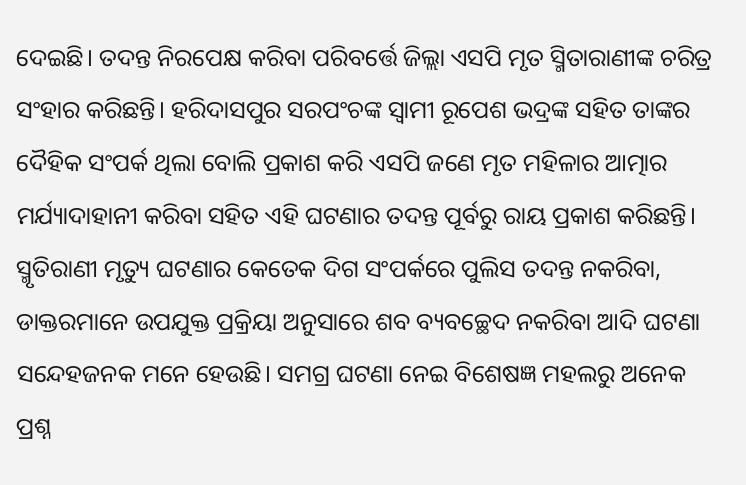ଦେଇଛି। ତଦନ୍ତ ନିରପେକ୍ଷ କରିବା ପରିବର୍ତ୍ତେ ଜିଲ୍ଲା ଏସପି ମୃତ ସ୍ମିତାରାଣୀଙ୍କ ଚରିତ୍ର ସଂହାର କରିଛନ୍ତି। ହରିଦାସପୁର ସରପଂଚଙ୍କ ସ୍ୱାମୀ ରୂପେଶ ଭଦ୍ରଙ୍କ ସହିତ ତାଙ୍କର ଦୈହିକ ସଂପର୍କ ଥିଲା ବୋଲି ପ୍ରକାଶ କରି ଏସପି ଜଣେ ମୃତ ମହିଳାର ଆତ୍ମାର ମର୍ଯ୍ୟାଦାହାନୀ କରିବା ସହିତ ଏହି ଘଟଣାର ତଦନ୍ତ ପୂର୍ବରୁ ରାୟ ପ୍ରକାଶ କରିଛନ୍ତି।
ସ୍ମୃତିରାଣୀ ମୃତ୍ୟୁ ଘଟଣାର କେତେକ ଦିଗ ସଂପର୍କରେ ପୁଲିସ ତଦନ୍ତ ନକରିବା, ଡାକ୍ତରମାନେ ଉପଯୁକ୍ତ ପ୍ରକ୍ରିୟା ଅନୁସାରେ ଶବ ବ୍ୟବଚ୍ଛେଦ ନକରିବା ଆଦି ଘଟଣା ସନ୍ଦେହଜନକ ମନେ ହେଉଛି। ସମଗ୍ର ଘଟଣା ନେଇ ବିଶେଷଜ୍ଞ ମହଲରୁ ଅନେକ ପ୍ରଶ୍ନ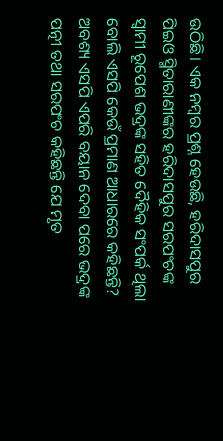ଉଠିଛି। ଏକ ନମ୍ବର ପ୍ରଶ୍ନ ହେଉଛି, ହରିଦାସପୁର ପିଇଓ ସ୍ମିତାରାଣୀଙ୍କର ହରିଦାସପୁର ସରପଂଚଙ୍କ ସ୍ୱାମୀ ରୂପେଶ ଭଦ୍ରଙ୍କ ସହିତ ଦୈହିକ ସଂପର୍କ ଥିଲା ବୋଲି ଏସପି କେଉଁ ପ୍ରମାଣ ଆଧାରରେ କହିଛନ୍ତି? ଅବଶ୍ୟ ଏସପି ଏପରି ବୟାନ ଦେବା ପରେ ଭଦ୍ରଙ୍କ ପତ୍ନୀ ତଥା ସରପଂଚ କହିଛନ୍ତି ଯେ ମୃତ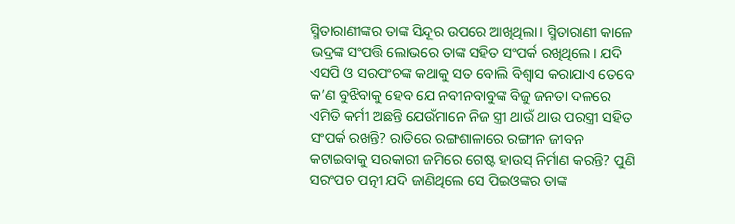ସ୍ମିତାରାଣୀଙ୍କର ତାଙ୍କ ସିନ୍ଦୂର ଉପରେ ଆଖିଥିଲା। ସ୍ମିତାରାଣୀ କାଳେ ଭଦ୍ରଙ୍କ ସଂପତ୍ତି ଲୋଭରେ ତାଙ୍କ ସହିତ ସଂପର୍କ ରଖିଥିଲେ। ଯଦି ଏସପି ଓ ସରପଂଚଙ୍କ କଥାକୁ ସତ ବୋଲି ବିଶ୍ୱାସ କରାଯାଏ ତେବେ କ’ଣ ବୁଝିବାକୁ ହେବ ଯେ ନବୀନବାବୁଙ୍କ ବିଜୁ ଜନତା ଦଳରେ ଏମିତି କର୍ମୀ ଅଛନ୍ତି ଯେଉଁମାନେ ନିଜ ସ୍ତ୍ରୀ ଥାଉଁ ଥାଉ ପରସ୍ତ୍ରୀ ସହିତ ସଂପର୍କ ରଖନ୍ତି? ରାତିରେ ରଙ୍ଗଶାଳାରେ ରଙ୍ଗୀନ ଜୀବନ କଟାଇବାକୁ ସରକାରୀ ଜମିରେ ଗେଷ୍ଟ ହାଉସ୍ ନିର୍ମାଣ କରନ୍ତି? ପୁଣି ସରଂପଚ ପତ୍ନୀ ଯଦି ଜାଣିଥିଲେ ସେ ପିଇଓଙ୍କର ତାଙ୍କ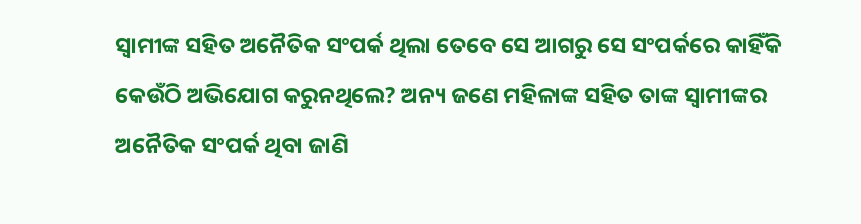ସ୍ୱାମୀଙ୍କ ସହିତ ଅନୈତିକ ସଂପର୍କ ଥିଲା ତେବେ ସେ ଆଗରୁ ସେ ସଂପର୍କରେ କାହିଁକି କେଉଁଠି ଅଭିଯୋଗ କରୁନଥିଲେ? ଅନ୍ୟ ଜଣେ ମହିଳାଙ୍କ ସହିତ ତାଙ୍କ ସ୍ୱାମୀଙ୍କର ଅନୈତିକ ସଂପର୍କ ଥିବା ଜାଣି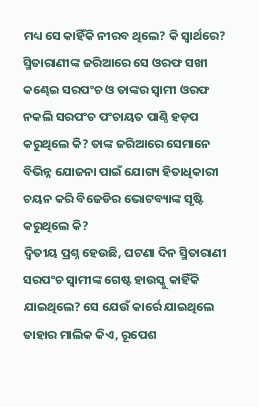ମଧ୍ୟ ସେ କାହିଁକି ନୀରବ ଥିଲେ? କି ସ୍ୱାର୍ଥରେ? ସ୍ମିତାରାଣୀଙ୍କ ଜରିଆରେ ସେ ଓରଫ ସଖୀ କଣ୍ଢେଇ ସରପଂଚ ଓ ତାଙ୍କର ସ୍ୱାମୀ ଓରଫ ନକଲି ସରପଂଚ ପଂଚାୟତ ପାଣ୍ଠି ହଡ଼ପ କରୁଥିଲେ କି? ତାଙ୍କ ଜରିଆରେ ସେମାନେ ବିଭିନ୍ନ ଯୋଜନା ପାଇଁ ଯୋଗ୍ୟ ହିତାଧିକାରୀ ଚୟନ କରି ବିଜେଡିର ଭୋଟବ୍ୟାଙ୍କ ସୃଷ୍ଟି କରୁଥିଲେ କି?
ଦ୍ୱିତୀୟ ପ୍ରଶ୍ନ ହେଉଛି, ଘଟଣା ଦିନ ସ୍ମିତାରାଣୀ ସରପଂଚ ସ୍ୱାମୀଙ୍କ ଗେଷ୍ଟ ହାଉସ୍କୁ କାହିଁକି ଯାଇଥିଲେ? ସେ ଯେଉଁ କାର୍ରେ ଯାଇଥିଲେ ତାହାର ମାଲିକ କିଏ, ରୂପେଶ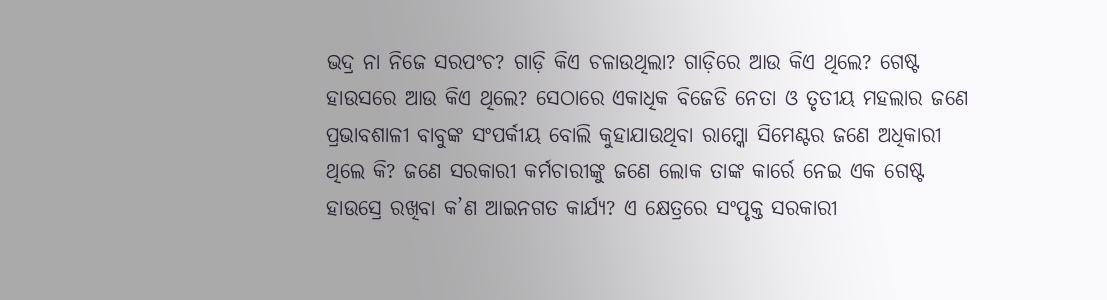ଭଦ୍ର ନା ନିଜେ ସରପଂଚ? ଗାଡ଼ି କିଏ ଚଳାଉଥିଲା? ଗାଡ଼ିରେ ଆଉ କିଏ ଥିଲେ? ଗେଷ୍ଟ ହାଉସରେ ଆଉ କିଏ ଥିଲେ? ସେଠାରେ ଏକାଧିକ ବିଜେଡି ନେତା ଓ ତୃତୀୟ ମହଲାର ଜଣେ ପ୍ରଭାବଶାଳୀ ବାବୁଙ୍କ ସଂପର୍କୀୟ ବୋଲି କୁହାଯାଉଥିବା ରାମ୍କୋ ସିମେଣ୍ଟର ଜଣେ ଅଧିକାରୀ ଥିଲେ କି? ଜଣେ ସରକାରୀ କର୍ମଚାରୀଙ୍କୁ ଜଣେ ଲୋକ ତାଙ୍କ କାର୍ରେ ନେଇ ଏକ ଗେଷ୍ଟ ହାଉସ୍ରେ ରଖିବା କ’ଣ ଆଇନଗତ କାର୍ଯ୍ୟ? ଏ କ୍ଷେତ୍ରରେ ସଂପୃକ୍ତ ସରକାରୀ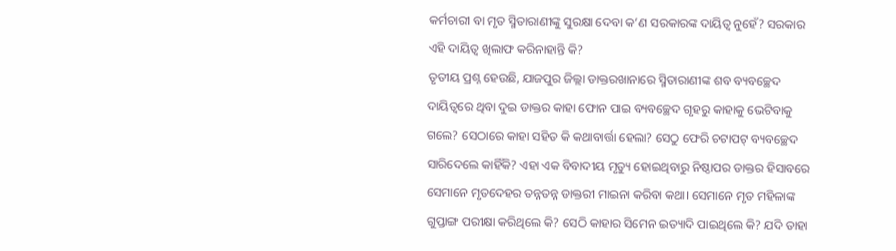କର୍ମଚାରୀ ବା ମୃତ ସ୍ମିତାରାଣୀଙ୍କୁ ସୁରକ୍ଷା ଦେବା କ’ଣ ସରକାରଙ୍କ ଦାୟିତ୍ୱ ନୁହେଁ? ସରକାର ଏହି ଦାୟିତ୍ୱ ଖିଲାଫ କରିନାହାନ୍ତି କି?
ତୃତୀୟ ପ୍ରଶ୍ନ ହେଉଛି, ଯାଜପୁର ଜିଲ୍ଲା ଡାକ୍ତରଖାନାରେ ସ୍ମିତାରାଣୀଙ୍କ ଶବ ବ୍ୟବଚ୍ଛେଦ ଦାୟିତ୍ୱରେ ଥିବା ଦୁଇ ଡାକ୍ତର କାହା ଫୋନ ପାଇ ବ୍ୟବଚ୍ଛେଦ ଗୃହରୁ କାହାକୁ ଭେଟିବାକୁ ଗଲେ? ସେଠାରେ କାହା ସହିତ କି କଥାବାର୍ତ୍ତା ହେଲା? ସେଠୁ ଫେରି ଚଟାପଟ୍ ବ୍ୟବଚ୍ଛେଦ ସାରିଦେଲେ କାହିଁକି? ଏହା ଏକ ବିବାଦୀୟ ମୃତ୍ୟୁ ହୋଇଥିବାରୁ ନିଷ୍ଠାପର ଡାକ୍ତର ହିସାବରେ ସେମାନେ ମୃତଦେହର ତନ୍ନତନ୍ନ ଡାକ୍ତରୀ ମାଇନା କରିବା କଥା। ସେମାନେ ମୃତ ମହିଳାଙ୍କ ଗୁପ୍ତାଙ୍ଗ ପରୀକ୍ଷା କରିଥିଲେ କି? ସେଠି କାହାର ସିମେନ ଇତ୍ୟାଦି ପାଇଥିଲେ କି? ଯଦି ତାହା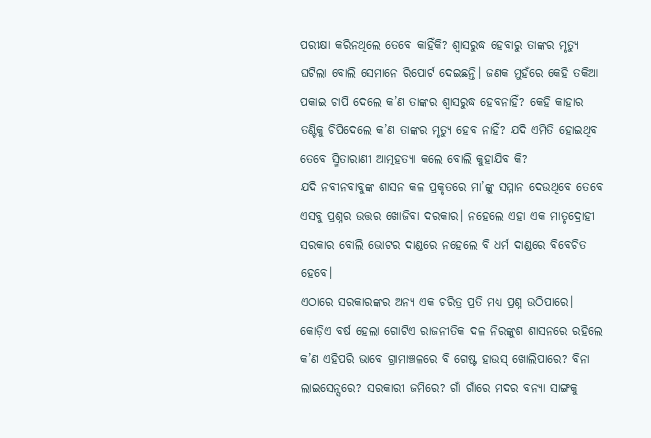ପରୀକ୍ଷା କରିନଥିଲେ ତେବେ କାହିଁକି? ଶ୍ୱାସରୁଦ୍ଧ ହେବାରୁ ତାଙ୍କର ମୃତ୍ୟୁ ଘଟିଲା ବୋଲି ସେମାନେ ରିପୋର୍ଟ ଦେଇଛନ୍ତି। ଜଣକ ମୁହଁରେ କେହି ତକିଆ ପକାଇ ଚାପି ଦେଲେ କ’ଣ ତାଙ୍କର ଶ୍ୱାସରୁଦ୍ଧ ହେବନାହିଁ? କେହି କାହାର ତଣ୍ଟିକୁ ଚିପିଦେଲେ କ’ଣ ତାଙ୍କର ମୃତ୍ୟୁ ହେବ ନାହିଁ? ଯଦି ଏମିତି ହୋଇଥିବ ତେବେ ସ୍ମିତାରାଣୀ ଆତ୍ମହତ୍ୟା କଲେ ବୋଲି କୁହାଯିବ କି?
ଯଦି ନବୀନବାବୁଙ୍କ ଶାସନ କଳ ପ୍ରକୃତରେ ମା’ଙ୍କୁ ସମ୍ମାନ ଦେଉଥିବେ ତେବେ ଏସବୁ ପ୍ରଶ୍ନର ଉତ୍ତର ଖୋଜିବା ଦରକାର। ନହେଲେ ଏହା ଏକ ମାତୃଦ୍ରୋହୀ ସରକାର ବୋଲି ଭୋଟର ଦାଣ୍ଡରେ ନହେଲେ ବି ଧର୍ମ ଦାଣ୍ଡରେ ବିବେଚିତ ହେବେ।
ଏଠାରେ ସରକାରଙ୍କର ଅନ୍ୟ ଏକ ଚରିତ୍ର ପ୍ରତି ମଧ୍ୟ ପ୍ରଶ୍ନ ଉଠିପାରେ। କୋଡ଼ିଏ ବର୍ଷ ହେଲା ଗୋଟିଏ ରାଜନୀତିକ ଦଳ ନିରଙ୍କୁଶ ଶାସନରେ ରହିଲେ କ’ଣ ଏହିପରି ଭାବେ ଗ୍ରାମାଞ୍ଚଳରେ ବି ଗେଷ୍ଟ ହାଉସ୍ ଖୋଲିପାରେ? ବିନା ଲାଇସେନ୍ସରେ? ସରକାରୀ ଜମିରେ? ଗାଁ ଗାଁରେ ମଦର ବନ୍ୟା ସାଙ୍ଗକୁ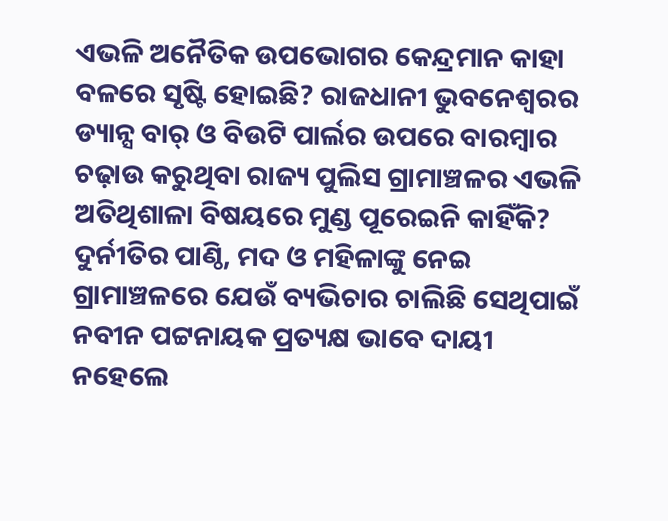ଏଭଳି ଅନୈତିକ ଉପଭୋଗର କେନ୍ଦ୍ରମାନ କାହା ବଳରେ ସୃଷ୍ଟି ହୋଇଛି? ରାଜଧାନୀ ଭୁବନେଶ୍ୱରର ଡ୍ୟାନ୍ସ ବାର୍ ଓ ବିଉଟି ପାର୍ଲର ଉପରେ ବାରମ୍ବାର ଚଢ଼ାଉ କରୁଥିବା ରାଜ୍ୟ ପୁଲିସ ଗ୍ରାମାଞ୍ଚଳର ଏଭଳି ଅତିଥିଶାଳା ବିଷୟରେ ମୁଣ୍ଡ ପୂରେଇନି କାହିଁକି? ଦୁର୍ନୀତିର ପାଣ୍ଠି, ମଦ ଓ ମହିଳାଙ୍କୁ ନେଇ ଗ୍ରାମାଞ୍ଚଳରେ ଯେଉଁ ବ୍ୟଭିଚାର ଚାଲିଛି ସେଥିପାଇଁ ନବୀନ ପଟ୍ଟନାୟକ ପ୍ରତ୍ୟକ୍ଷ ଭାବେ ଦାୟୀ ନହେଲେ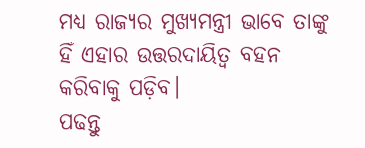ମଧ୍ୟ ରାଜ୍ୟର ମୁଖ୍ୟମନ୍ତ୍ରୀ ଭାବେ ତାଙ୍କୁ ହିଁ ଏହାର ଉତ୍ତରଦାୟିତ୍ୱ ବହନ କରିବାକୁ ପଡ଼ିବ।
ପଢନ୍ତୁ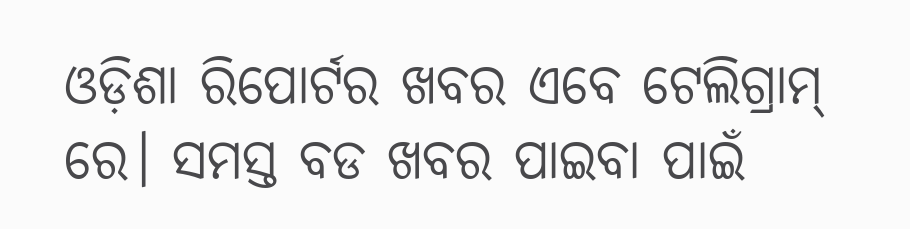ଓଡ଼ିଶା ରିପୋର୍ଟର ଖବର ଏବେ ଟେଲିଗ୍ରାମ୍ ରେ। ସମସ୍ତ ବଡ ଖବର ପାଇବା ପାଇଁ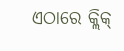ଏଠାରେ କ୍ଲିକ୍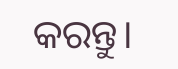କରନ୍ତୁ।